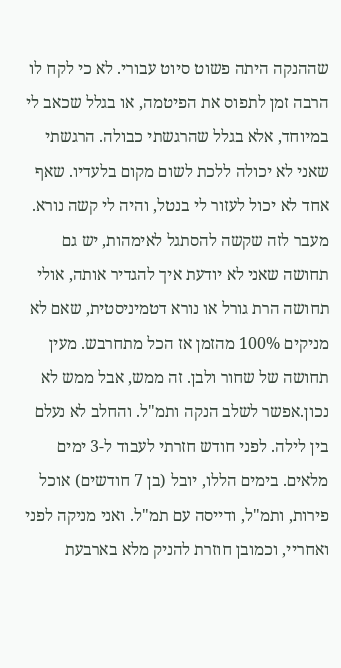שההנקה היתה פשוט סיוט עבורי. לא כי לקח לו הרבה זמן לתפוס את הפיטמה, או בגלל שכאב לי במיוחד, אלא בגלל שהרגשתי כבולה. הרגשתי שאני לא יכולה ללכת לשום מקום בלעדיו. שאף אחד לא יכול לעזור לי בנטל, והיה לי קשה נורא. מעבר לזה שקשה להסתגל לאימהות, יש גם תחושה שאני לא יודעת איך להגדיר אותה, אולי תחושה הרת גורל או נורא דטמיניסטית, שאם לא מניקים 100% מהזמן אז הכל מתחרבש. מעין תחושה של שחור ולבן. זה ממש, אבל ממש לא נכון.אפשר לשלב הנקה ותמ"ל. והחלב לא נעלם בין לילה. לפני חודש חזרתי לעבוד ל-3 ימים מלאים. בימים הללו, יובל (בן 7 חודשים) אוכל פירות, ותמ"ל, ודייסה עם תמ"ל. ואני מניקה לפני ואחריי, וכמובן חוזרת להניק מלא בארבעת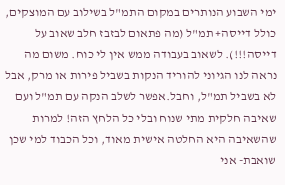ימי השבוע הנותרים במקום התמ"ל בשילוב עם המוצקים, כולל דייסה+ תמ"ל (מה פתאום לבזבז חלב שאוב על דייסה!!!). לשאוב בעבודה ממש אין לי כוח. משום מה נראה לנו הגיוני להוריד הנקות בשביל פירות או מרק, אבל לא בשביל תמ"ל, וחבל.אפשר לשלב הנקה עם תמ"ל ועם שאיבה חלקית מתי שנוח ובלי כל הלחץ הזה! למרות שהשאיבה היא החלטה אישית מאוד, וכל הכבוד למי שכן שואבת- אני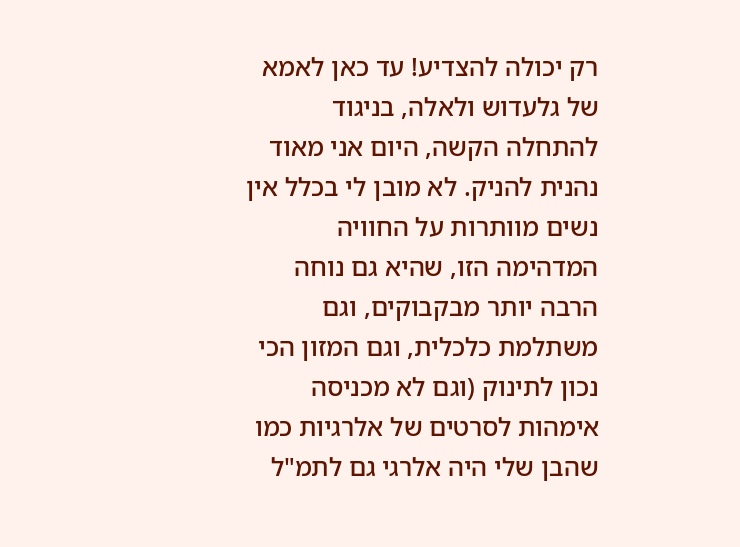רק יכולה להצדיע! עד כאן לאמא של גלעדוש ולאלה, בניגוד להתחלה הקשה, היום אני מאוד נהנית להניק. לא מובן לי בכלל אין נשים מוותרות על החוויה המדהימה הזו, שהיא גם נוחה הרבה יותר מבקבוקים, וגם משתלמת כלכלית, וגם המזון הכי נכון לתינוק (וגם לא מכניסה אימהות לסרטים של אלרגיות כמו שהבן שלי היה אלרגי גם לתמ"ל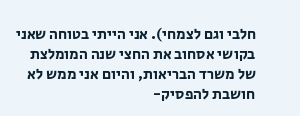חלבי וגם לצמחי). אני הייתי בטוחה שאני בקושי אסחוב את החצי שנה המומלצת של משרד הבריאות, והיום אני ממש לא חושבת להפסיק-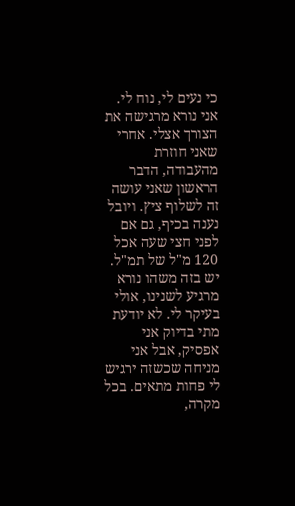כי נעים לי, נוח לי. אני נורא מרגישה את הצורך אצלי. אחרי שאני חוזרת מהעבודה, הדבר הראשון שאני עושה זה לשלוף ציץ. ויובל נענה בכיף, גם אם לפני חצי שעה אכל 120 מ"ל של תמ"ל. יש בזה משהו נורא מרגיע לשנינו, אולי בעיקר לי. לא יודעת מתי בדיוק אני אפסיק, אבל אני מניחה שכשזה ירגיש לי פחות מתאים. בכל מקרה,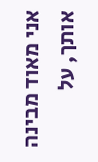אני מאוד מבינה אותך, על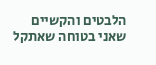הלבטים והקשיים שאני בטוחה שאתקל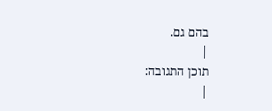בהם גם.
|
תוכן התגובה:
|